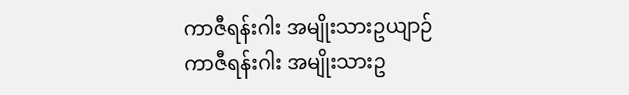ကာဇီရန်းဂါး အမျိုးသားဥယျာဉ်
ကာဇီရန်းဂါး အမျိုးသားဥ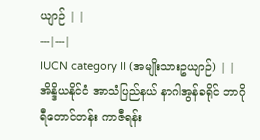ယျာဉ် | |
---|---|
IUCN category II (အမျိုးသားဥယျာဉ်) | |
အိန္ဒိယနိုင်ငံ အာသံပြည်နယ် နာဂါအွန်ခရိုင် ဘာဂိုရီတောင်တန်း ကာဇီရန်း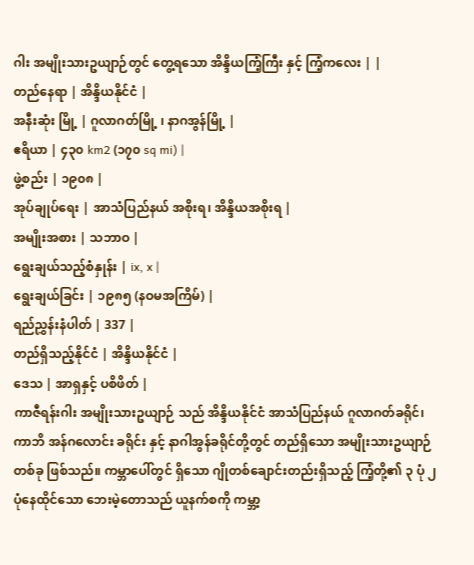ဂါး အမျိုးသားဥယျာဉ်တွင် တွေ့ရသော အိန္ဒိယကြံ့ကြီး နှင့် ကြံ့ကလေး | |
တည်နေရာ | အိန္ဒိယနိုင်ငံ |
အနီးဆုံး မြို့ | ဂူလာဂတ်မြို့ ၊ နာဂအွန်မြို့ |
ဧရိယာ | ၄၃၀ km2 (၁၇၀ sq mi) |
ဖွဲ့စည်း | ၁၉၀၈ |
အုပ်ချုပ်ရေး | အာသံပြည်နယ် အစိုးရ၊ အိန္ဒိယအစိုးရ |
အမျိုးအစား | သဘာဝ |
ရွေးချယ်သည့်စံနှုန်း | ix, x |
ရွေးချယ်ခြင်း | ၁၉၈၅ (နဝမအကြိမ်) |
ရည်ညွှန်းနံပါတ် | 337 |
တည်ရှိသည့်နိုင်ငံ | အိန္ဒိယနိုင်ငံ |
ဒေသ | အာရှနှင့် ပစိဖိတ် |
ကာဇီရန်းဂါး အမျိုးသားဥယျာဉ် သည် အိန္ဒိယနိုင်ငံ အာသံပြည်နယ် ဂူလာဂတ်ခရိုင်၊ ကာဘိ အန်ဂလောင်း ခရိုင်း နှင့် နာဂါအွန်ခရိုင်တို့တွင် တည်ရှိသော အမျိုးသားဥယျာဉ်တစ်ခု ဖြစ်သည်။ ကမ္ဘာပေါ်တွင် ရှိသော ဂျိုတစ်ချောင်းတည်းရှိသည့် ကြံ့တို့၏ ၃ ပုံ ၂ ပုံနေထိုင်သော ဘေးမဲ့တောသည် ယူနက်စကို ကမ္ဘာ့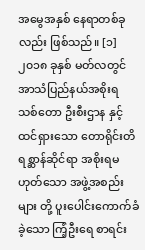အမွေအနှစ် နေရာတစ်ခုလည်း ဖြစ်သည်။ [၁] ၂၀၁၈ ခုနှစ် မတ်လတွင် အာသံပြည်နယ်အစိုးရ သစ်တော ဦးစီးဌာန နှင့် ထင်ရှားသော တောရိုင်းတိရစ္ဆာန်ဆိုင်ရာ အစိုးရမဟုတ်သော အဖွဲ့အစည်းများ တို့ ပူးပေါင်းကောက်ခံခဲ့သော ကြံ့ဦးရေ စာရင်း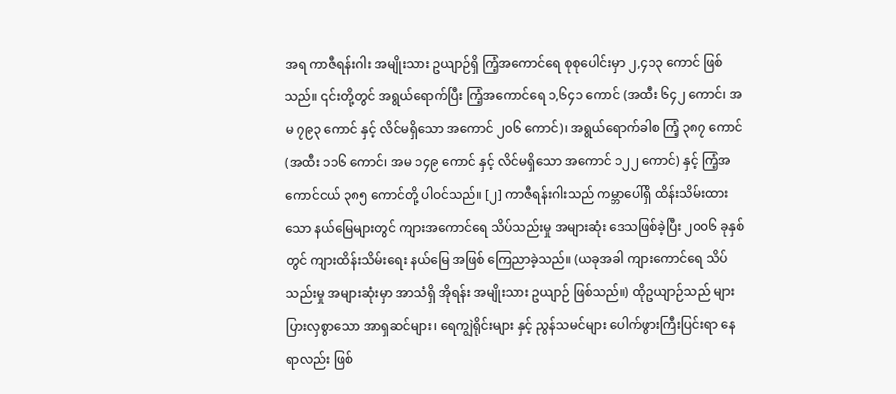အရ ကာဇီရန်းဂါး အမျိုးသား ဥယျာဉ်ရှိ ကြံ့အကောင်ရေ စုစုပေါင်းမှာ ၂,၄၁၃ ကောင် ဖြစ်သည်။ ၎င်းတို့တွင် အရွယ်ရောက်ပြီး ကြံ့အကောင်ရေ ၁,၆၄၁ ကောင် (အထီး ၆၄၂ ကောင်၊ အမ ၇၉၃ ကောင် နှင့် လိင်မရှိသော အကောင် ၂၀၆ ကောင်)၊ အရွယ်ရောက်ခါစ ကြံ့ ၃၈၇ ကောင် (အထီး ၁၁၆ ကောင်၊ အမ ၁၄၉ ကောင် နှင့် လိင်မရှိသော အကောင် ၁၂၂ ကောင်) နှင့် ကြံ့အကောင်ငယ် ၃၈၅ ကောင်တို့ ပါဝင်သည်။ [၂] ကာဇီရန်းဂါးသည် ကမ္ဘာပေါ်ရှိ ထိန်းသိမ်းထားသော နယ်မြေများတွင် ကျားအကောင်ရေ သိပ်သည်းမှု အများဆုံး ဒေသဖြစ်ခဲ့ပြီး ၂၀၀၆ ခုနှစ်တွင် ကျားထိန်းသိမ်းရေး နယ်မြေ အဖြစ် ကြေညာခဲ့သည်။ (ယခုအခါ ကျားကောင်ရေ သိပ်သည်းမှု အများဆုံးမှာ အာသံရှိ အိုရန်း အမျိုးသား ဥယျာဉ် ဖြစ်သည်။) ထိုဥယျာဉ်သည် များပြားလှစွာသော အာရှဆင်များ၊ ရေကျွဲရိုင်းများ နှင့် ညွန်သမင်များ ပေါက်ဖွားကြီးပြင်းရာ နေရာလည်း ဖြစ်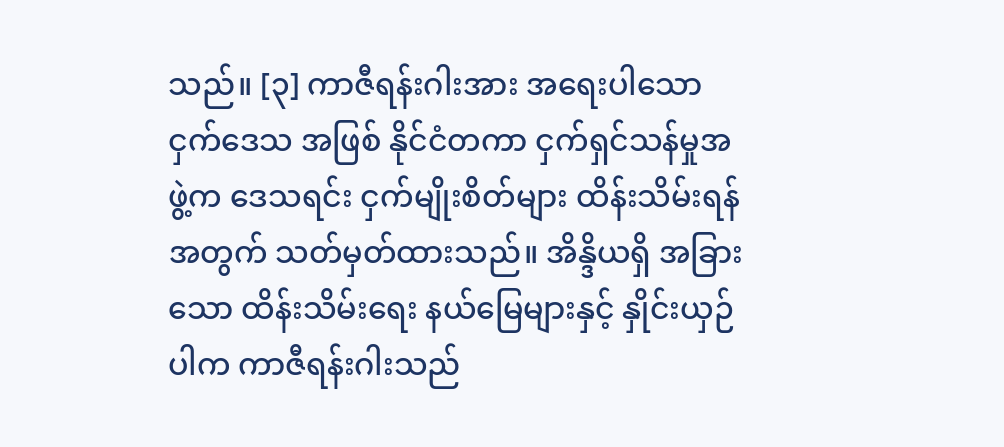သည်။ [၃] ကာဇီရန်းဂါးအား အရေးပါသော ငှက်ဒေသ အဖြစ် နိုင်ငံတကာ ငှက်ရှင်သန်မှုအဖွဲ့က ဒေသရင်း ငှက်မျိုးစိတ်များ ထိန်းသိမ်းရန်အတွက် သတ်မှတ်ထားသည်။ အိန္ဒိယရှိ အခြားသော ထိန်းသိမ်းရေး နယ်မြေများနှင့် နှိုင်းယှဉ်ပါက ကာဇီရန်းဂါးသည်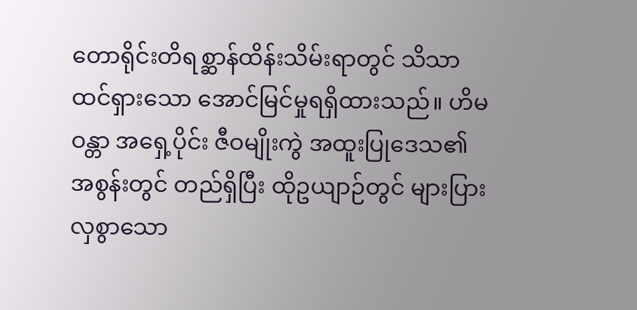တောရိုင်းတိရစ္ဆာန်ထိန်းသိမ်းရာတွင် သိသာထင်ရှားသော အောင်မြင်မှုရရှိထားသည်။ ဟိမဝန္တာ အရှေ့ပိုင်း ဇီဝမျိုးကွဲ အထူးပြုဒေသ၏ အစွန်းတွင် တည်ရှိပြီး ထိုဥယျာဉ်တွင် များပြားလှစွာသော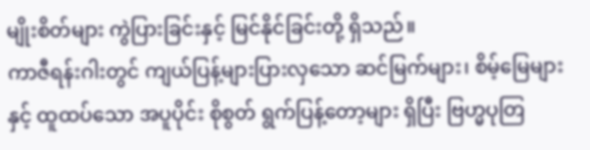မျိုးစိတ်များ ကွဲပြားခြင်းနှင့် မြင်နိုင်ခြင်းတို့ ရှိသည်။
ကာဇီရန်းဂါးတွင် ကျယ်ပြန့်များပြားလှသော ဆင်မြက်များ၊ စိမ့်မြေများ နှင့် ထူထပ်သော အပူပိုင်း စိုစွတ် ရွက်ပြန့်တော့များ ရှိပြီး ဗြဟ္မပုတြ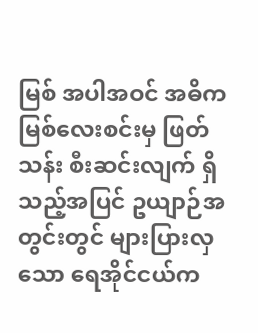မြစ် အပါအဝင် အဓိက မြစ်လေးစင်းမှ ဖြတ်သန်း စီးဆင်းလျက် ရှိသည့်အပြင် ဥယျာဉ်အတွင်းတွင် များပြားလှသော ရေအိုင်ငယ်က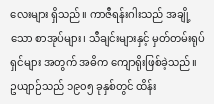လေးများ ရှိသည်။ ကာဇီရန်းဂါးသည် အချို့သော စာအုပ်များ၊ သီချင်းများနှင့် မှတ်တမ်းရုပ်ရှင်များ အတွက် အဓိက ကျောရိုးဖြစ်ခဲ့သည်။ ဥယျာဉ်သည် ၁၉၀၅ ခုနှစ်တွင် ထိန်း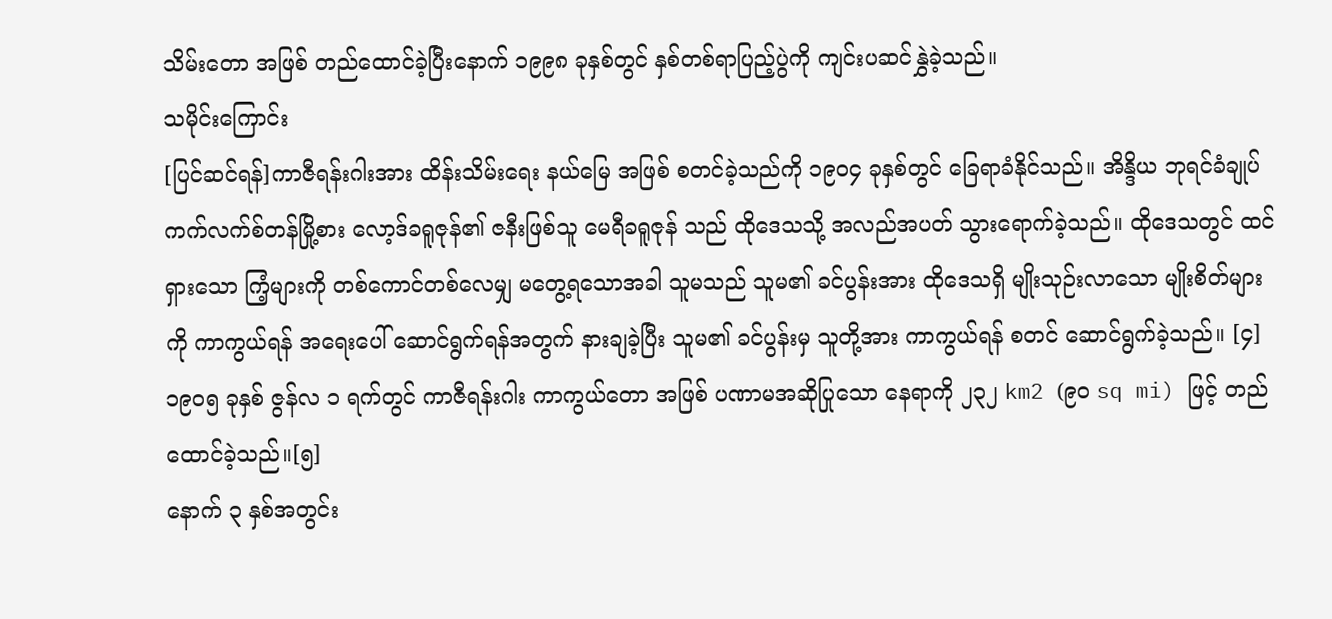သိမ်းတော အဖြစ် တည်ထောင်ခဲ့ပြီးနောက် ၁၉၉၈ ခုနှစ်တွင် နှစ်တစ်ရာပြည့်ပွဲကို ကျင်းပဆင်နွှဲခဲ့သည်။
သမိုင်းကြောင်း
[ပြင်ဆင်ရန်]ကာဇီရန်းဂါးအား ထိန်းသိမ်းရေး နယ်မြေ အဖြစ် စတင်ခဲ့သည်ကို ၁၉၀၄ ခုနှစ်တွင် ခြေရာခံနိုင်သည်။ အိန္ဒိယ ဘုရင်ခံချုပ် ကက်လက်စ်တန်မြို့စား လော့ဒ်ခရူဇုန်၏ ဇနီးဖြစ်သူ မေရီခရူဇုန် သည် ထိုဒေသသို့ အလည်အပတ် သွားရောက်ခဲ့သည်။ ထိုဒေသတွင် ထင်ရှားသော ကြံ့များကို တစ်ကောင်တစ်လေမျှ မတွေ့ရသောအခါ သူမသည် သူမ၏ ခင်ပွန်းအား ထိုဒေသရှိ မျိုးသုဉ်းလာသော မျိုးစိတ်များကို ကာကွယ်ရန် အရေးပေါ် ဆောင်ရွက်ရန်အတွက် နားချခဲ့ပြီး သူမ၏ ခင်ပွန်းမှ သူတို့အား ကာကွယ်ရန် စတင် ဆောင်ရွက်ခဲ့သည်။ [၄] ၁၉၀၅ ခုနှစ် ဇွန်လ ၁ ရက်တွင် ကာဇီရန်းဂါး ကာကွယ်တော အဖြစ် ပဏာမအဆိုပြုသော နေရာကို ၂၃၂ km2 (၉၀ sq mi) ဖြင့် တည်ထောင်ခဲ့သည်။[၅]
နောက် ၃ နှစ်အတွင်း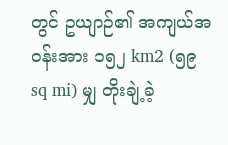တွင် ဥယျာဉ်၏ အကျယ်အဝန်းအား ၁၅၂ km2 (၅၉ sq mi) မျှ တိုးချဲ့ခဲ့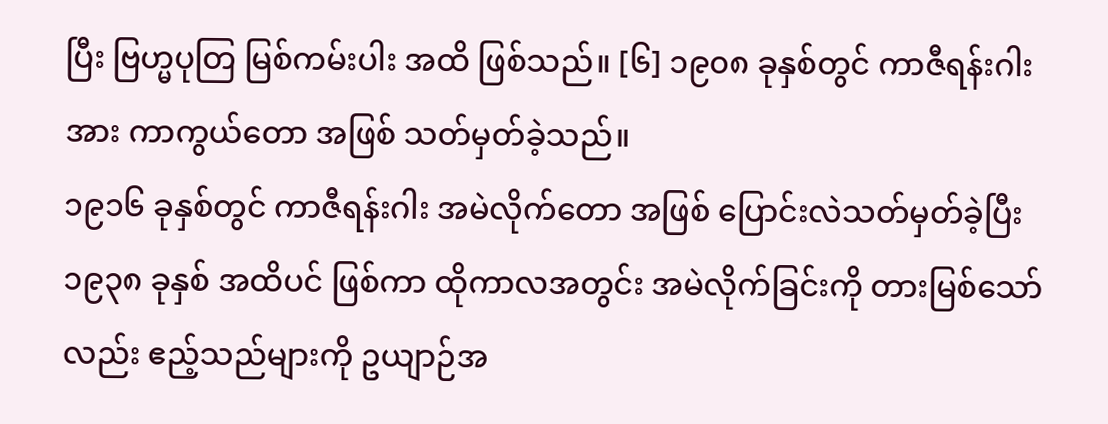ပြီး ဗြဟ္မပုတြ မြစ်ကမ်းပါး အထိ ဖြစ်သည်။ [၆] ၁၉၀၈ ခုနှစ်တွင် ကာဇီရန်းဂါးအား ကာကွယ်တော အဖြစ် သတ်မှတ်ခဲ့သည်။
၁၉၁၆ ခုနှစ်တွင် ကာဇီရန်းဂါး အမဲလိုက်တော အဖြစ် ပြောင်းလဲသတ်မှတ်ခဲ့ပြီး ၁၉၃၈ ခုနှစ် အထိပင် ဖြစ်ကာ ထိုကာလအတွင်း အမဲလိုက်ခြင်းကို တားမြစ်သော်လည်း ဧည့်သည်များကို ဥယျာဉ်အ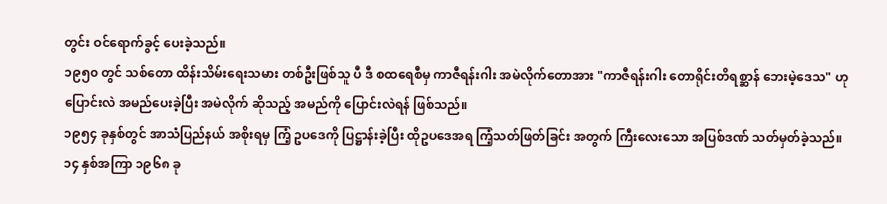တွင်း ဝင်ရောက်ခွင့် ပေးခဲ့သည်။
၁၉၅၀ တွင် သစ်တော ထိန်းသိမ်းရေးသမား တစ်ဦးဖြစ်သူ ပီ ဒီ စထရေစီမှ ကာဇီရန်းဂါး အမဲလိုက်တောအား "ကာဇီရန်းဂါး တောရိုင်းတိရစ္ဆာန် ဘေးမဲ့ဒေသ" ဟု ပြောင်းလဲ အမည်ပေးခဲ့ပြီး အမဲလိုက် ဆိုသည့် အမည်ကို ပြောင်းလဲရန် ဖြစ်သည်။
၁၉၅၄ ခုနှစ်တွင် အာသံပြည်နယ် အစိုးရမှ ကြံ့ ဥပဒေကို ပြဋ္ဌာန်းခဲ့ပြီး ထိုဥပဒေအရ ကြံ့သတ်ဖြတ်ခြင်း အတွက် ကြီးလေးသော အပြစ်ဒဏ် သတ်မှတ်ခဲ့သည်။ ၁၄ နှစ်အကြာ ၁၉၆၈ ခု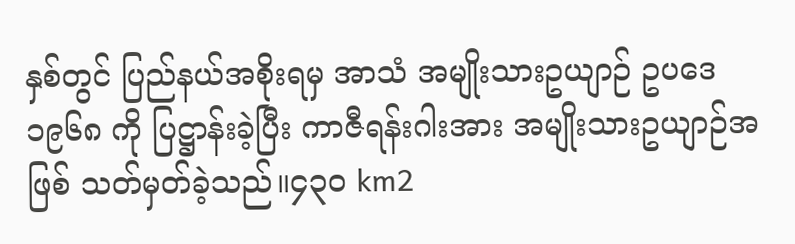နှစ်တွင် ပြည်နယ်အစိုးရမှ အာသံ အမျိုးသားဥယျာဉ် ဥပဒေ ၁၉၆၈ ကို ပြဋ္ဌာန်းခဲ့ပြီး ကာဇီရန်းဂါးအား အမျိုးသားဥယျာဉ်အဖြစ် သတ်မှတ်ခဲ့သည်။၄၃၀ km2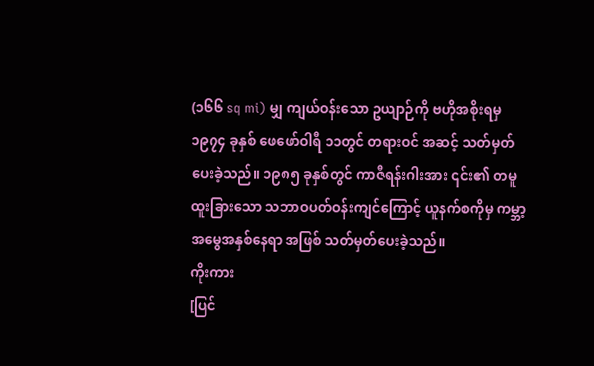(၁၆၆ sq mi) မျှ ကျယ်ဝန်းသော ဥယျာဉ်ကို ဗဟိုအစိုးရမှ ၁၉၇၄ ခုနှစ် ဖေဖော်ဝါရီ ၁၁တွင် တရားဝင် အဆင့် သတ်မှတ်ပေးခဲ့သည်။ ၁၉၈၅ ခုနှစ်တွင် ကာဇီရန်းဂါးအား ၎င်း၏ တမူထူးခြားသော သဘာဝပတ်ဝန်းကျင်ကြောင့် ယူနက်စကိုမှ ကမ္ဘာ့အမွေအနှစ်နေရာ အဖြစ် သတ်မှတ်ပေးခဲ့သည်။
ကိုးကား
[ပြင်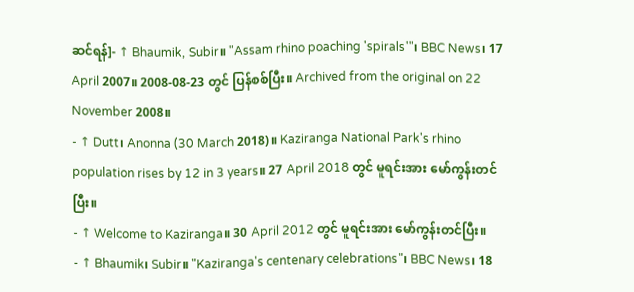ဆင်ရန်]- ↑ Bhaumik, Subir။ "Assam rhino poaching 'spirals'"၊ BBC News၊ 17 April 2007။ 2008-08-23 တွင် ပြန်စစ်ပြီး။ Archived from the original on 22 November 2008။
- ↑ Dutt၊ Anonna (30 March 2018)။ Kaziranga National Park's rhino population rises by 12 in 3 years။ 27 April 2018 တွင် မူရင်းအား မော်ကွန်းတင်ပြီး။
- ↑ Welcome to Kaziranga။ 30 April 2012 တွင် မူရင်းအား မော်ကွန်းတင်ပြီး။
- ↑ Bhaumik၊ Subir။ "Kaziranga's centenary celebrations"၊ BBC News၊ 18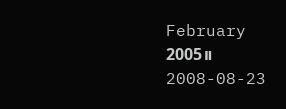February 2005။ 2008-08-23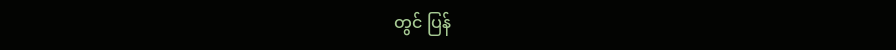တွင် ပြန်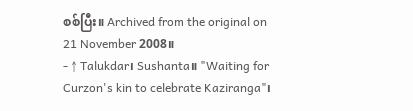စစ်ပြီး။ Archived from the original on 21 November 2008။
- ↑ Talukdar၊ Sushanta။ "Waiting for Curzon's kin to celebrate Kaziranga"၊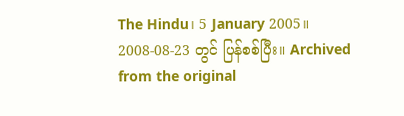The Hindu၊ 5 January 2005။ 2008-08-23 တွင် ပြန်စစ်ပြီး။ Archived from the original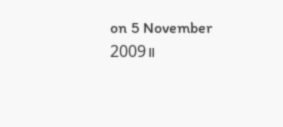on 5 November 2009။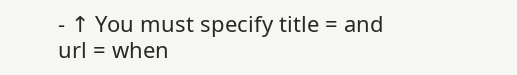- ↑ You must specify title = and url = when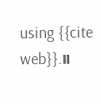using {{cite web}}.။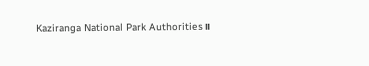Kaziranga National Park Authorities။